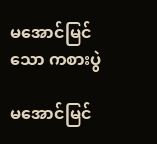မအောင်မြင်သော ကစားပွဲ

မအောင်မြင်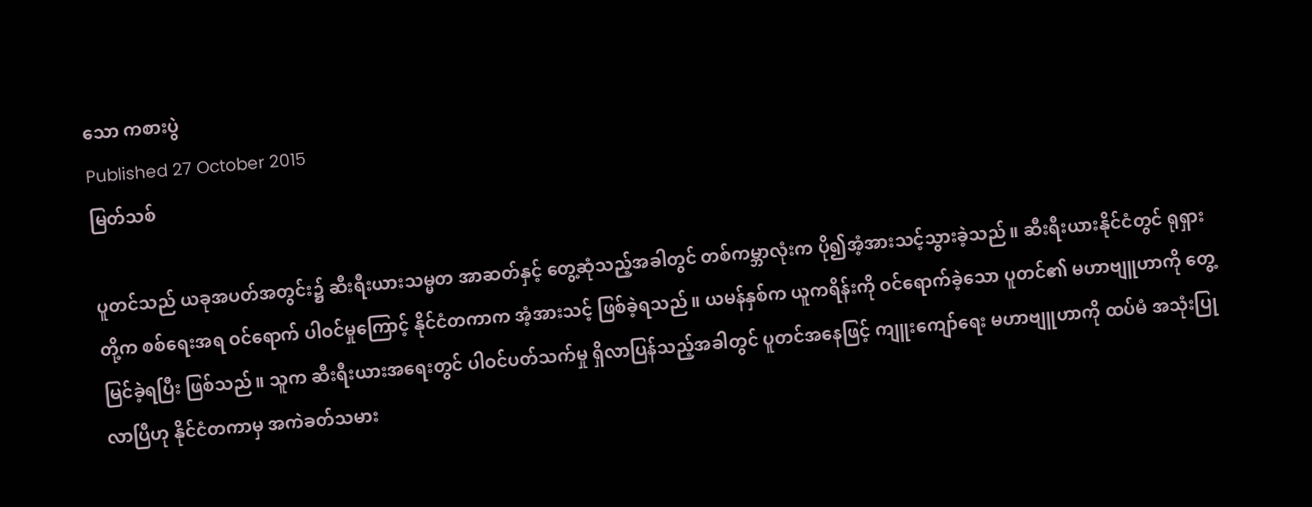သော ကစားပွဲ
Published 27 October 2015
မြတ်သစ်

ပူတင်သည် ယခုအပတ်အတွင်း၌ ဆီးရီးယားသမ္မတ အာဆတ်နှင့် တွေ့ဆုံသည့်အခါတွင် တစ်ကမ္ဘာလုံးက ပို၍အံ့အားသင့်သွားခဲ့သည်။ ဆီးရီးယားနိုင်ငံတွင် ရုရှားတို့က စစ်ရေးအရ ဝင်ရောက် ပါဝင်မှုကြောင့် နိုင်ငံတကာက အံ့အားသင့် ဖြစ်ခဲ့ရသည်။ ယမန်နှစ်က ယူကရိန်းကို ဝင်ရောက်ခဲ့သော ပူတင်၏ မဟာဗျူဟာကို တွေ့မြင်ခဲ့ရပြီး ဖြစ်သည်။ သူက ဆီးရီးယားအရေးတွင် ပါဝင်ပတ်သက်မှု ရှိလာပြန်သည့်အခါတွင် ပူတင်အနေဖြင့် ကျူးကျော်ရေး မဟာဗျူဟာကို ထပ်မံ အသုံးပြုလာပြီဟု နိုင်ငံတကာမှ အကဲခတ်သမား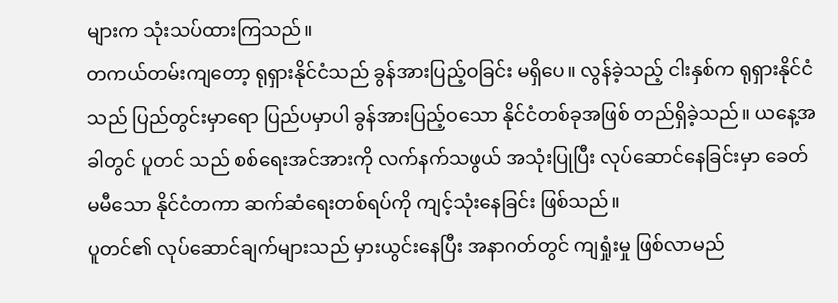များက သုံးသပ်ထားကြသည်။
တကယ်တမ်းကျတော့ ရုရှားနိုင်ငံသည် ခွန်အားပြည့်ဝခြင်း မရှိပေ။ လွန်ခဲ့သည့် ငါးနှစ်က ရုရှားနိုင်ငံသည် ပြည်တွင်းမှာရော ပြည်ပမှာပါ ခွန်အားပြည့်ဝသော နိုင်ငံတစ်ခုအဖြစ် တည်ရှိခဲ့သည်။ ယနေ့အခါတွင် ပူတင် သည် စစ်ရေးအင်အားကို လက်နက်သဖွယ် အသုံးပြုပြီး လုပ်ဆောင်နေခြင်းမှာ ခေတ်မမီသော နိုင်ငံတကာ ဆက်ဆံရေးတစ်ရပ်ကို ကျင့်သုံးနေခြင်း ဖြစ်သည်။
ပူတင်၏ လုပ်ဆောင်ချက်များသည် မှားယွင်းနေပြီး အနာဂတ်တွင် ကျရှုံးမှု ဖြစ်လာမည်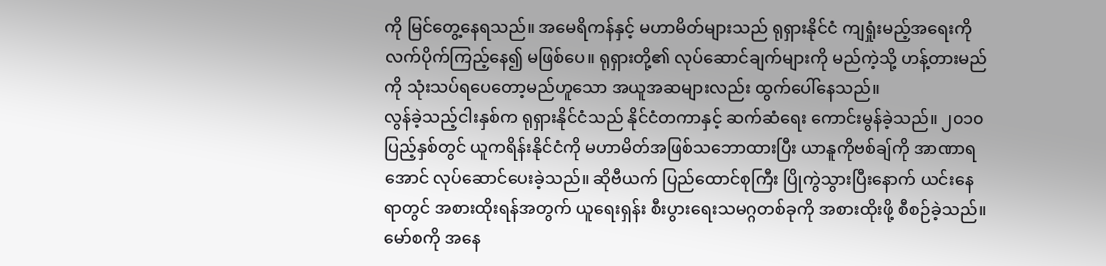ကို မြင်တွေ့နေရသည်။ အမေရိကန်နှင့် မဟာမိတ်များသည် ရုရှားနိုင်ငံ ကျရှုံးမည့်အရေးကို လက်ပိုက်ကြည့်နေ၍ မဖြစ်ပေ။ ရုရှားတို့၏ လုပ်ဆောင်ချက်များကို မည်ကဲ့သို့ ဟန့်တားမည်ကို သုံးသပ်ရပေတော့မည်ဟူသော အယူအဆများလည်း ထွက်ပေါ်နေသည်။
လွန်ခဲ့သည့်ငါးနှစ်က ရုရှားနိုင်ငံသည် နိုင်ငံတကာနှင့် ဆက်ဆံရေး ကောင်းမွန်ခဲ့သည်။ ၂၀၁၀ ပြည့်နှစ်တွင် ယူကရိန်းနိုင်ငံကို မဟာမိတ်အဖြစ်သဘောထားပြီး ယာနူကိုဗစ်ချ်ကို အာဏာရအောင် လုပ်ဆောင်ပေးခဲ့သည်။ ဆိုဗီယက် ပြည်ထောင်စုကြီး ပြိုကွဲသွားပြီးနောက် ယင်းနေရာတွင် အစားထိုးရန်အတွက် ယူရေးရှန်း စီးပွားရေးသမဂ္ဂတစ်ခုကို အစားထိုးဖို့ စီစဉ်ခဲ့သည်။
မော်စကို အနေ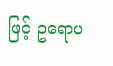ဖြင့် ဥရောပ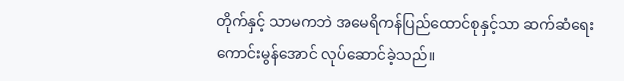တိုက်နှင့် သာမကဘဲ အမေရိကန်ပြည်ထောင်စုနှင့်သာ ဆက်ဆံရေး ကောင်းမွန်အောင် လုပ်ဆောင်ခဲ့သည်။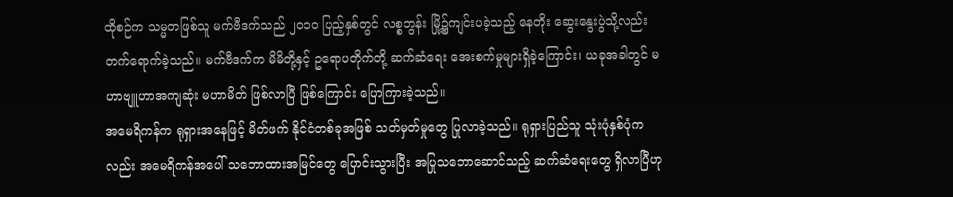ထိုစဉ်က သမ္မတဖြစ်သူ မက်ဗီဒက်သည် ၂၀၁၀ ပြည့်နှစ်တွင် လစ္စဘွန်း မြို့၌ကျင်းပခဲ့သည့် နေတိုး ဆွေးနွေးပွဲသို့လည်း တက်ရောက်ခဲ့သည်။ မက်ဗီဒက်က မိမိတို့နှင့် ဥရောပတိုက်တို့ ဆက်ဆံရေး အေးစက်မှုများရှိခဲ့ကြောင်း၊ ယခုအခါတွင် မဟာဗျူဟာအကျဆုံး မဟာမိတ် ဖြစ်လာပြီ ဖြစ်ကြောင်း ပြောကြားခဲ့သည်။
အမေရိကန်က ရုရှားအနေဖြင့် မိတ်ဖက် နိုင်ငံတစ်ခုအဖြစ် သတ်မှတ်မှုတွေ ပြုလာခဲ့သည်။ ရုရှားပြည်သူ သုံးပုံနှစ်ပုံကလည်း အမေရိကန်အပေါ် သဘောထားအမြင်တွေ ပြောင်းသွားပြီး အပြုသဘောဆောင်သည့် ဆက်ဆံရေးတွေ ရှိလာပြီဟု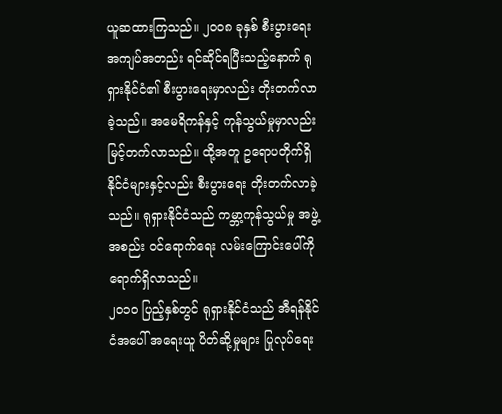ယူဆထားကြသည်။ ၂၀၀၈ ခုနှစ် စီးပွားရေး အကျပ်အတည်း ရင်ဆိုင်ရပြီးသည့်နောက် ရုရှားနိုင်ငံ၏ စီးပွားရေးမှာလည်း တိုးတက်လာခဲ့သည်။ အမေရိကန်နှင့် ကုန်သွယ်မှုမှာလည်း မြင့်တက်လာသည်။ ထို့အတူ ဥရောပတိုက်ရှိ နိုင်ငံများနှင့်လည်း စီးပွားရေး တိုးတက်လာခဲ့သည်။ ရုရှားနိုင်ငံသည် ကမ္ဘာ့ကုန်သွယ်မှု အဖွဲ့အစည်း ဝင်ရောက်ရေး လမ်းကြောင်းပေါ်ကို ရောက်ရှိလာသည်။
၂၀၁၀ ပြည့်နှစ်တွင် ရုရှားနိုင်ငံသည် အီရန်နိုင်ငံအပေါ် အရေးယူ ပိတ်ဆို့မှုများ ပြုလုပ်ရေး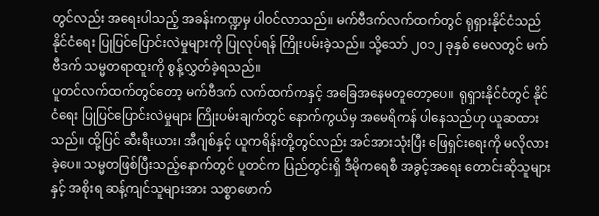တွင်လည်း အရေးပါသည့် အခန်းကဏ္ဍမှ ပါဝင်လာသည်။ မက်ဗီဒက်လက်ထက်တွင် ရုရှားနိုင်ငံသည် နိုင်ငံရေး ပြုပြင်ပြောင်းလဲမှုများကို ပြုလုပ်ရန် ကြိုးပမ်းခဲ့သည်။ သို့သော် ၂၀၁၂ ခုနှစ် မေလတွင် မက်ဗီဒက် သမ္မတရာထူးကို စွန့်လွှတ်ခဲ့ရသည်။
ပူတင်လက်ထက်တွင်တော့ မက်ဗီဒက် လက်ထက်ကနှင့် အခြေအနေမတူတော့ပေ။  ရုရှားနိုင်ငံတွင် နိုင်ငံရေး ပြုပြင်ပြောင်းလဲမှုများ ကြိုးပမ်းချက်တွင် နောက်ကွယ်မှ အမေရိကန် ပါနေသည်ဟု ယူဆထားသည်။ ထို့ပြင် ဆီးရီးယား၊ အီဂျစ်နှင့် ယူကရိန်းတို့တွင်လည်း အင်အားသုံးပြီး ဖြေရှင်းရေးကို မလိုလားခဲ့ပေ။ သမ္မတဖြစ်ပြီးသည့်နောက်တွင် ပူတင်က ပြည်တွင်းရှိ ဒီမိုကရေစီ အခွင့်အရေး တောင်းဆိုသူများနှင့် အစိုးရ ဆန့်ကျင်သူများအား သစ္စာဖောက်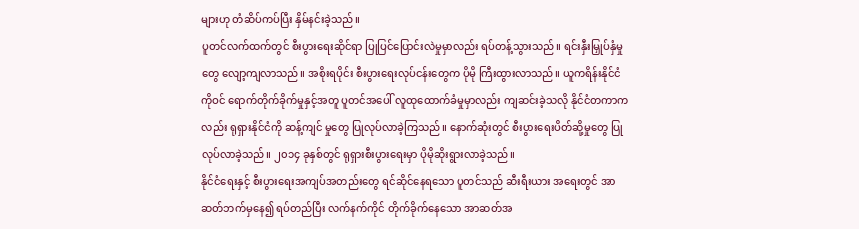များဟု တံဆိပ်ကပ်ပြီး နှိမ်နင်းခဲ့သည်။
ပူတင်လက်ထက်တွင် စီးပွားရေးဆိုင်ရာ ပြုပြင်ပြောင်းလဲမှုမှာလည်း ရပ်တန့်သွားသည်။ ရင်းနှီးမြှုပ်နှံမှုတွေ လျော့ကျလာသည်။ အစိုးရပိုင်း စီးပွားရေးလုပ်ငန်းတွေက ပိုမို ကြီးထွားလာသည်။ ယူကရိန်းနိုင်ငံကိုဝင် ရောက်တိုက်ခိုက်မှုနှင့်အတူ ပူတင်အပေါ် လူထုထောက်ခံမှုမှာလည်း ကျဆင်းခဲ့သလို နိုင်ငံတကာကလည်း ရုရှားနိုင်ငံကို ဆန့်ကျင် မှုတွေ ပြုလုပ်လာခဲ့ကြသည်။ နောက်ဆုံးတွင် စီးပွားရေးပိတ်ဆို့မှုတွေ ပြုလုပ်လာခဲ့သည်။ ၂၀၁၄ ခုနှစ်တွင် ရုရှားစီးပွားရေးမှာ ပိုမိုဆိုးရွားလာခဲ့သည်။
နိုင်ငံရေးနှင့် စီးပွားရေးအကျပ်အတည်းတွေ ရင်ဆိုင်နေရသော ပူတင်သည် ဆီးရီးယား အရေးတွင် အာဆတ်ဘက်မှနေ၍ ရပ်တည်ပြီး လက်နက်ကိုင် တိုက်ခိုက်နေသော အာဆတ်အ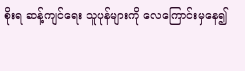စိုးရ ဆန့်ကျင်ရေး သူပုန်များကို လေကြောင်းမှနေ၍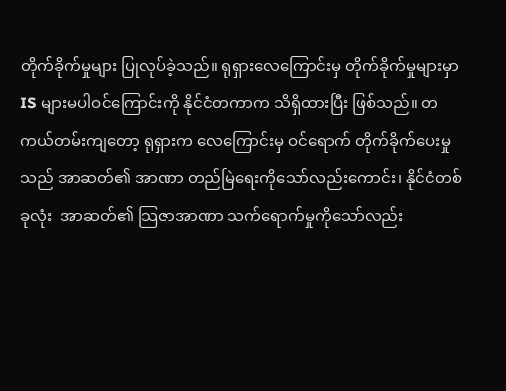တိုက်ခိုက်မှုများ ပြုလုပ်ခဲ့သည်။ ရုရှားလေကြောင်းမှ တိုက်ခိုက်မှုများမှာ IS များမပါဝင်ကြောင်းကို နိုင်ငံတကာက သိရှိထားပြီး ဖြစ်သည်။ တကယ်တမ်းကျတော့ ရုရှားက လေကြောင်းမှ ဝင်ရောက် တိုက်ခိုက်ပေးမှုသည် အာဆတ်၏ အာဏာ တည်မြဲရေးကိုသော်လည်းကောင်း၊ နိုင်ငံတစ်ခုလုံး  အာဆတ်၏ သြဇာအာဏာ သက်ရောက်မှုကိုသော်လည်း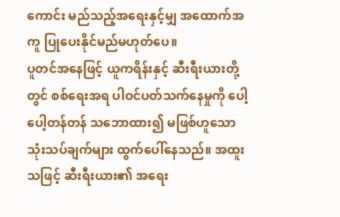ကောင်း မည်သည့်အရေးနှင့်မျှ အထောက်အကူ ပြုပေးနိုင်မည်မဟုတ်ပေ။
ပူတင်အနေဖြင့် ယူကရိန်းနှင့် ဆီးရီးယားတို့တွင် စစ်ရေးအရ ပါဝင်ပတ်သက်နေမှုကို ပေါ့ပေါ့တန်တန် သဘောထား၍ မဖြစ်ဟူသော သုံးသပ်ချက်များ ထွက်ပေါ်နေသည်။ အထူးသဖြင့် ဆီးရီးယား၏ အရေး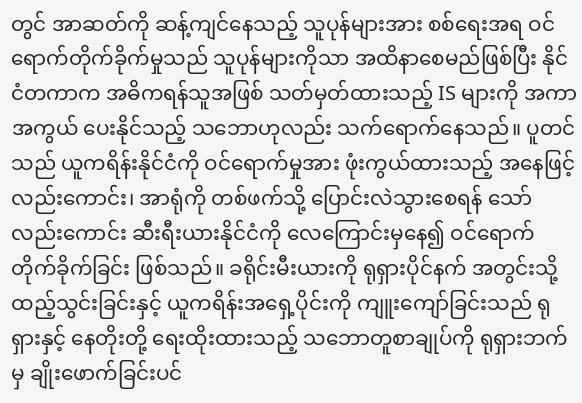တွင် အာဆတ်ကို ဆန့်ကျင်နေသည့် သူပုန်များအား စစ်ရေးအရ ဝင်ရောက်တိုက်ခိုက်မှုသည် သူပုန်များကိုသာ အထိနာစေမည်ဖြစ်ပြီး နိုင်ငံတကာက အဓိကရန်သူအဖြစ် သတ်မှတ်ထားသည့် IS များကို အကာအကွယ် ပေးနိုင်သည့် သဘောဟုလည်း သက်ရောက်နေသည်။ ပူတင်သည် ယူကရိန်းနိုင်ငံကို ဝင်ရောက်မှုအား ဖုံးကွယ်ထားသည့် အနေဖြင့်လည်းကောင်း၊ အာရုံကို တစ်ဖက်သို့ ပြောင်းလဲသွားစေရန် သော်လည်းကောင်း ဆီးရီးယားနိုင်ငံကို လေကြောင်းမှနေ၍ ဝင်ရောက်တိုက်ခိုက်ခြင်း ဖြစ်သည်။ ခရိုင်းမီးယားကို ရုရှားပိုင်နက် အတွင်းသို့ ထည့်သွင်းခြင်းနှင့် ယူကရိန်းအရှေ့ပိုင်းကို ကျူးကျော်ခြင်းသည် ရုရှားနှင့် နေတိုးတို့ ရေးထိုးထားသည့် သဘောတူစာချုပ်ကို ရုရှားဘက်မှ ချိုးဖောက်ခြင်းပင်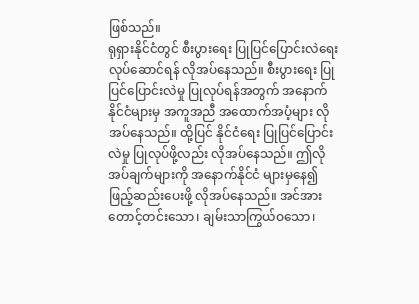ဖြစ်သည်။
ရုရှားနိုင်ငံတွင် စီးပွားရေး ပြုပြင်ပြောင်းလဲရေး လုပ်ဆောင်ရန် လိုအပ်နေသည်။ စီးပွားရေး ပြုပြင်ပြောင်းလဲမှု ပြုလုပ်ရန်အတွက် အနောက်နိုင်ငံများမှ အကူအညီ အထောက်အပံ့များ လိုအပ်နေသည်။ ထို့ပြင် နိုင်ငံရေး ပြုပြင်ပြောင်းလဲမှု ပြုလုပ်ဖို့လည်း လိုအပ်နေသည်။ ဤလိုအပ်ချက်များကို အနောက်နိုင်ငံ များမှနေ၍ ဖြည့်ဆည်းပေးဖို့ လိုအပ်နေသည်။ အင်အားတောင့်တင်းသော၊ ချမ်းသာကြွယ်ဝသော၊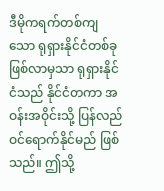ဒီမိုကရက်တစ်ကျသော ရုရှားနိုင်ငံတစ်ခု ဖြစ်လာမှသာ ရုရှားနိုင်ငံသည် နိုင်ငံတကာ အဝန်းအဝိုင်းသို့ ပြန်လည် ဝင်ရောက်နိုင်မည် ဖြစ်သည်။ ဤသို့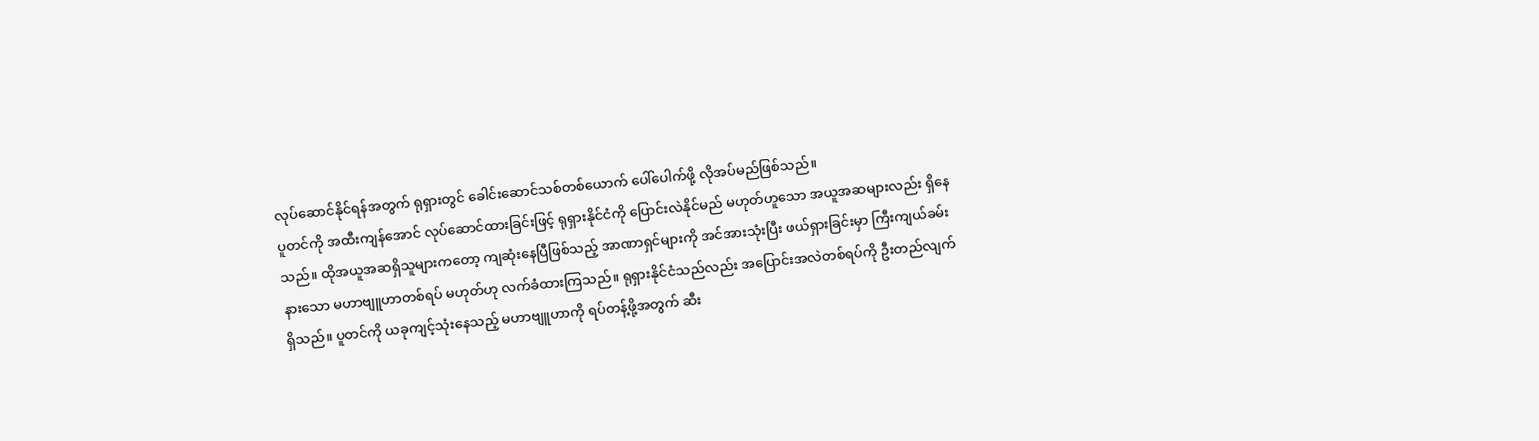လုပ်ဆောင်နိုင်ရန်အတွက် ရုရှားတွင် ခေါင်းဆောင်သစ်တစ်ယောက် ပေါ်ပေါက်ဖို့ လိုအပ်မည်ဖြစ်သည်။
ပူတင်ကို အထီးကျန်အောင် လုပ်ဆောင်ထားခြင်းဖြင့် ရုရှားနိုင်ငံကို ပြောင်းလဲနိုင်မည် မဟုတ်ဟူသော အယူအဆများလည်း ရှိနေသည်။ ထိုအယူအဆရှိသူများကတော့ ကျဆုံးနေပြီဖြစ်သည့် အာဏာရှင်များကို အင်အားသုံးပြီး ဖယ်ရှားခြင်းမှာ ကြီးကျယ်ခမ်းနားသော မဟာဗျူဟာတစ်ရပ် မဟုတ်ဟု လက်ခံထားကြသည်။ ရုရှားနိုင်ငံသည်လည်း အပြောင်းအလဲတစ်ရပ်ကို ဦးတည်လျက်ရှိသည်။ ပူတင်ကို ယခုကျင့်သုံးနေသည့် မဟာဗျူဟာကို ရပ်တန့်ဖို့အတွက် ဆီး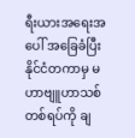ရီးယားအရေးအပေါ် အခြေခံပြီး နိုင်ငံတကာမှ မဟာဗျူဟာသစ်တစ်ရပ်ကို ချ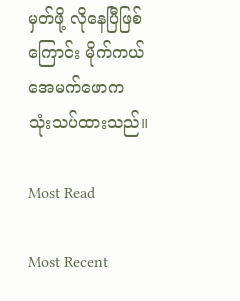မှတ်ဖို့ လိုနေပြီဖြစ်ကြောင်း မိုက်ကယ် အေမက်ဖောက သုံးသပ်ထားသည်။

Most Read

Most Recent